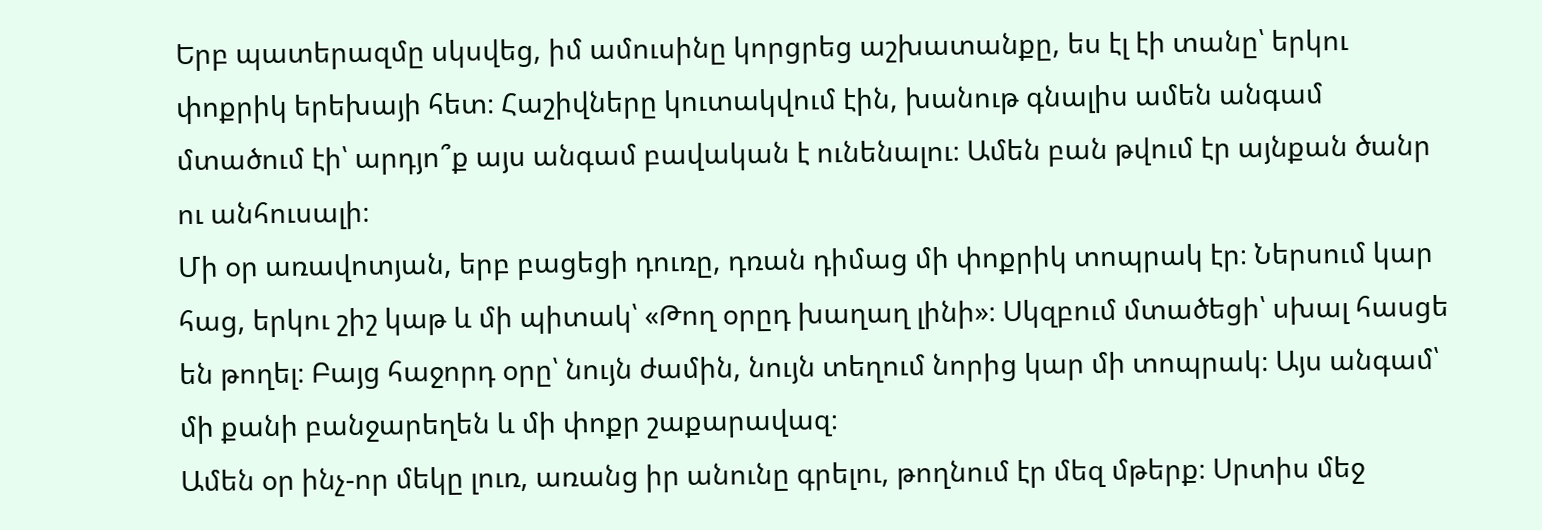Երբ պատերազմը սկսվեց, իմ ամուսինը կորցրեց աշխատանքը, ես էլ էի տանը՝ երկու փոքրիկ երեխայի հետ։ Հաշիվները կուտակվում էին, խանութ գնալիս ամեն անգամ մտածում էի՝ արդյո՞ք այս անգամ բավական է ունենալու։ Ամեն բան թվում էր այնքան ծանր ու անհուսալի։
Մի օր առավոտյան, երբ բացեցի դուռը, դռան դիմաց մի փոքրիկ տոպրակ էր։ Ներսում կար հաց, երկու շիշ կաթ և մի պիտակ՝ «Թող օրըդ խաղաղ լինի»։ Սկզբում մտածեցի՝ սխալ հասցե են թողել։ Բայց հաջորդ օրը՝ նույն ժամին, նույն տեղում նորից կար մի տոպրակ։ Այս անգամ՝ մի քանի բանջարեղեն և մի փոքր շաքարավազ։
Ամեն օր ինչ-որ մեկը լուռ, առանց իր անունը գրելու, թողնում էր մեզ մթերք։ Սրտիս մեջ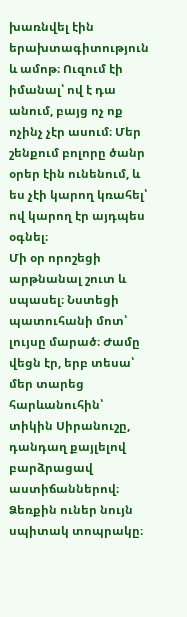խառնվել էին երախտագիտություն և ամոթ։ Ուզում էի իմանալ՝ ով է դա անում, բայց ոչ ոք ոչինչ չէր ասում։ Մեր շենքում բոլորը ծանր օրեր էին ունենում, և ես չէի կարող կռահել՝ ով կարող էր այդպես օգնել։
Մի օր որոշեցի արթնանալ շուտ և սպասել։ Նստեցի պատուհանի մոտ՝ լույսը մարած։ Ժամը վեցն էր, երբ տեսա՝ մեր տարեց հարևանուհին՝ տիկին Սիրանուշը, դանդաղ քայլելով բարձրացավ աստիճաններով։ Ձեռքին ուներ նույն սպիտակ տոպրակը։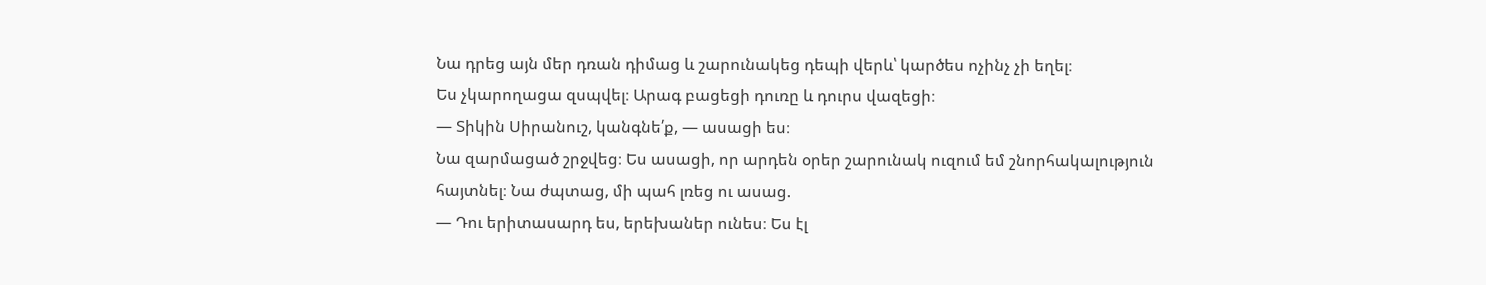Նա դրեց այն մեր դռան դիմաց և շարունակեց դեպի վերև՝ կարծես ոչինչ չի եղել։
Ես չկարողացա զսպվել։ Արագ բացեցի դուռը և դուրս վազեցի։
— Տիկին Սիրանուշ, կանգնե՛ք, — ասացի ես։
Նա զարմացած շրջվեց։ Ես ասացի, որ արդեն օրեր շարունակ ուզում եմ շնորհակալություն հայտնել։ Նա ժպտաց, մի պահ լռեց ու ասաց.
— Դու երիտասարդ ես, երեխաներ ունես։ Ես էլ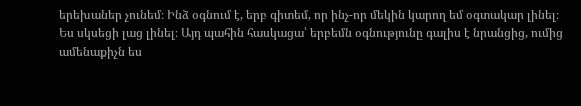երեխաներ չունեմ։ Ինձ օգնում է, երբ գիտեմ, որ ինչ-որ մեկին կարող եմ օգտակար լինել։
Ես սկսեցի լաց լինել։ Այդ պահին հասկացա՝ երբեմն օգնությունը գալիս է նրանցից, ումից ամենաքիչն ես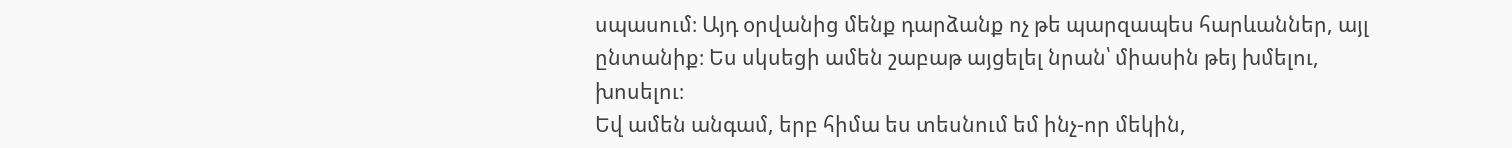սպասում։ Այդ օրվանից մենք դարձանք ոչ թե պարզապես հարևաններ, այլ ընտանիք։ Ես սկսեցի ամեն շաբաթ այցելել նրան՝ միասին թեյ խմելու, խոսելու։
Եվ ամեն անգամ, երբ հիմա ես տեսնում եմ ինչ-որ մեկին,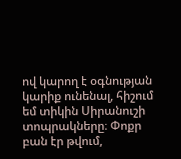ով կարող է օգնության կարիք ունենալ, հիշում եմ տիկին Սիրանուշի տոպրակները։ Փոքր բան էր թվում,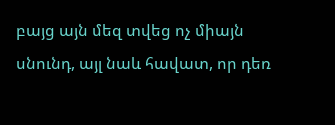բայց այն մեզ տվեց ոչ միայն սնունդ, այլ նաև հավատ, որ դեռ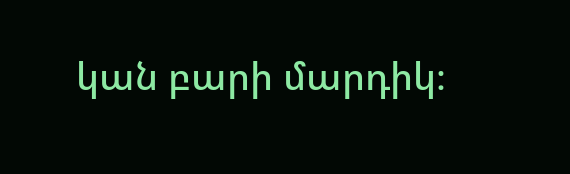կան բարի մարդիկ։